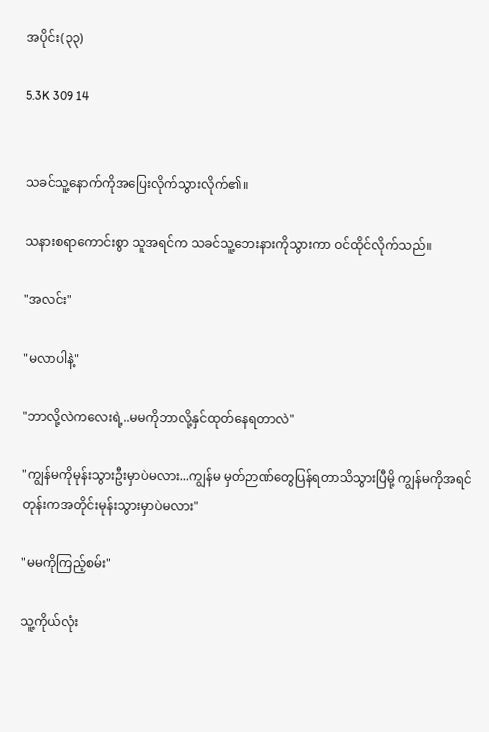အပိုင်း(၃၃)

5.3K 309 14


သခင်သူ့နောက်ကိုအပြေးလိုက်သွားလိုက်၏။‌

သနားစရာကောင်းစွာ သူအရင်က သခင်သူ့ဘေးနားကိုသွားကာ ဝင်ထိုင်လိုက်သည်။

"အလင်း"

"မလာပါနဲ့"

"ဘာလို့လဲကလေးရဲ့..မမကိုဘာလို့နှင်ထုတ်နေရတာလဲ"

"ကျွန်မကိုမုန်းသွားဦးမှာပဲမလား...ကျွန်မ မှတ်ဉာဏ်တွေပြန်ရတာသိသွားပြီမို့ ကျွန်မကိုအရင်တုန်းကအတိုင်းမုန်းသွားမှာပဲမလား"

"မမကိုကြည့်စမ်း"

သူ့ကိုယ်လုံး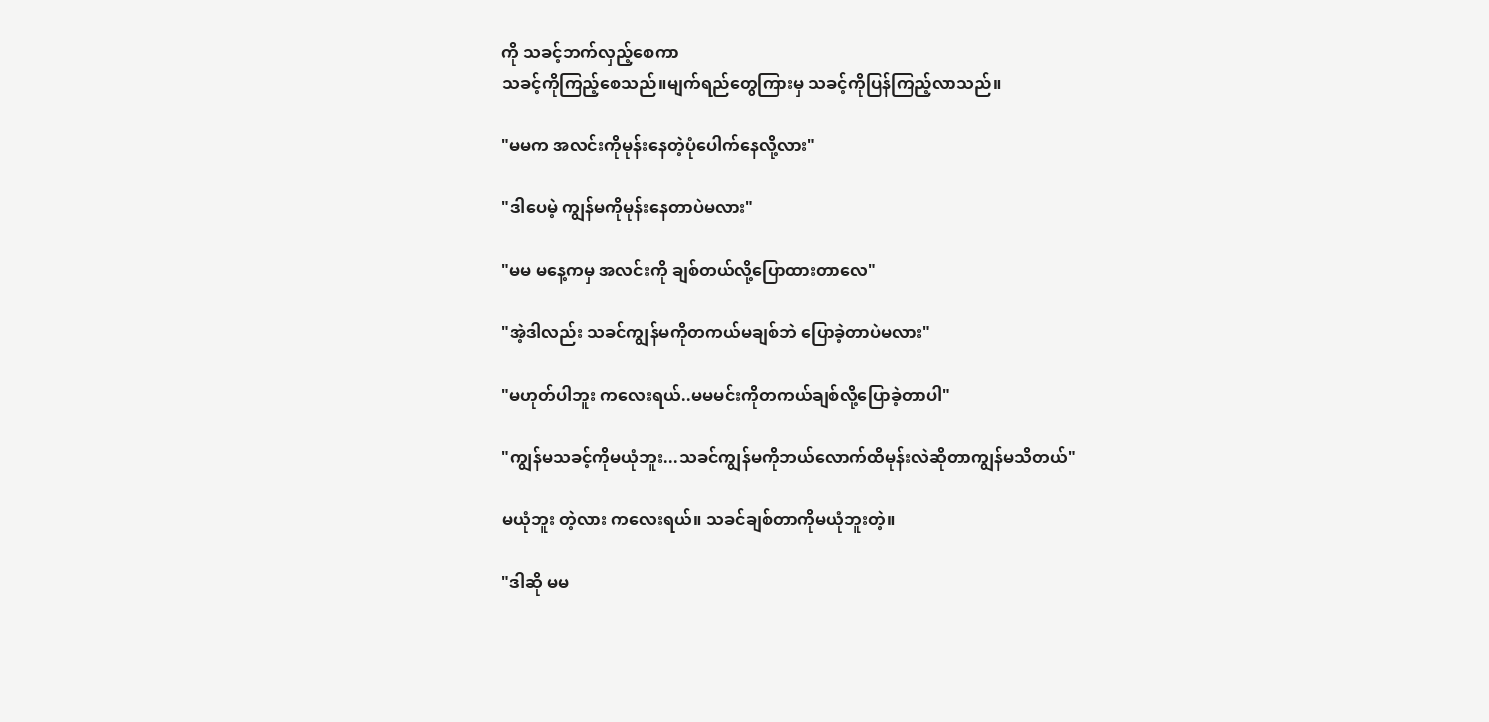ကို သခင့်ဘက်လှည့်စေကာ
သခင့်ကိုကြည့်စေသည်။မျက်ရည်တွေကြားမှ သခင့်ကိုပြန်ကြည့်လာသည်။

"မမက အလင်းကိုမုန်းနေတဲ့ပုံပေါက်နေလို့လား"

"ဒါပေမဲ့ ကျွန်မကိုမုန်းနေတာပဲမလား"

"မမ မနေ့ကမှ အလင်းကို ချစ်တယ်လို့ပြောထားတာလေ"

"အဲ့ဒါလည်း သခင်ကျွန်မကိုတကယ်မချစ်ဘဲ ပြောခဲ့တာပဲမလား"

"မဟုတ်ပါဘူး ကလေးရယ်..မမမင်းကိုတကယ်ချစ်လို့ပြောခဲ့တာပါ"

"ကျွန်မသခင့်ကိုမယုံဘူး...သခင်ကျွန်မကိုဘယ်လောက်ထိမုန်းလဲဆိုတာကျွန်မသိတယ်"

မယုံဘူး တဲ့လား ကလေးရယ်။ သခင်ချစ်တာကိုမယုံဘူးတဲ့။

"ဒါဆို မမ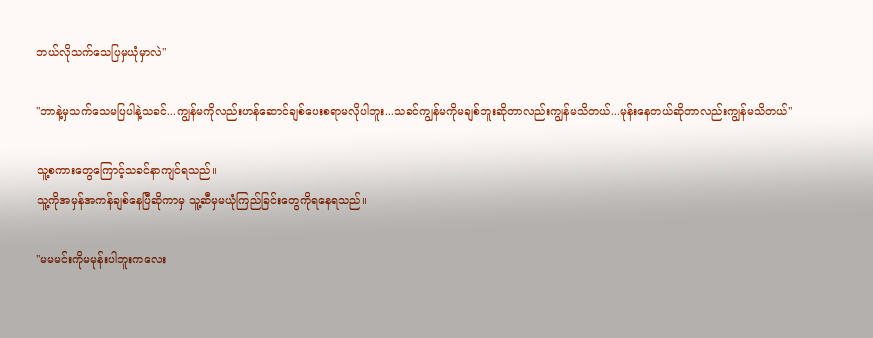ဘယ်လိုသက်သေပြမှယုံမှာလဲ"

"ဘာနဲ့မှသက်သေမပြပါနဲ့သခင်...ကျွန်မကိုလည်းဟန်‌ဆောင်ချစ်ပေးစရာမလိုပါဘူး...သခင်ကျွန်မကိုမချစ်ဘူးဆိုတာလည်းကျွန်မသိတယ်...မုန်းနေတယ်ဆိုတာလည်းကျွန်မသိတယ်"

သူ့စကားတွေကြောင့်သခင်နာကျင်ရသည်။
သူ့ကိုအမှန်အကန်ချစ်နေပြီဆိုကာမှ သူ့ဆီမှမယုံကြည်ခြင်းတွေကိုရနေရသည်။

"မမမင်းကိုမမုန်းပါဘူးကလေး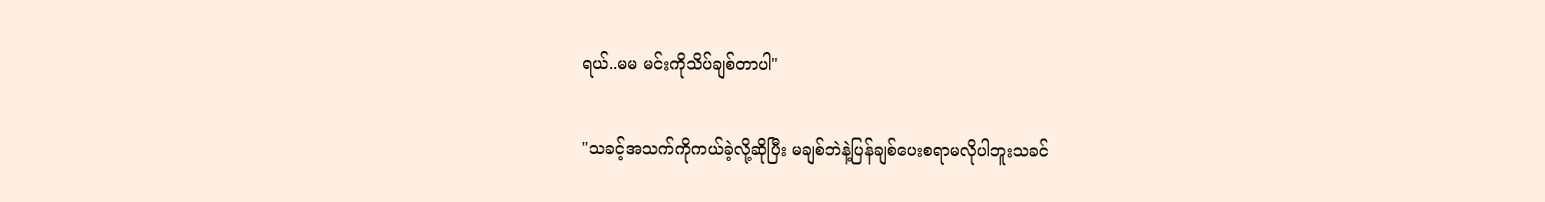ရယ်..မမ မင်းကိုသိပ်ချစ်တာပါ"

"သခင့်အသက်ကိုကယ်ခဲ့လို့ဆိုပြီး မချစ်ဘဲနဲ့ပြန်ချစ်ပေးစရာမလိုပါဘူးသခင်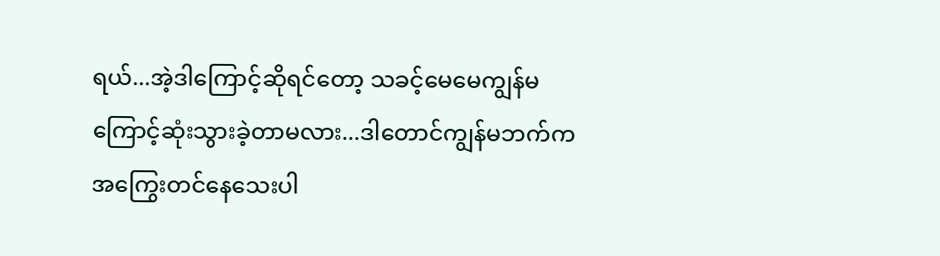ရယ်...အဲ့ဒါကြောင့်ဆိုရင်တော့ သခင့်မေမေကျွန်မကြောင့်ဆုံးသွားခဲ့တာမလား...ဒါ‌တောင်ကျွန်မဘက်က အကြွေးတင်နေသေးပါ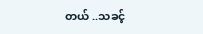တယ် ..သခင့်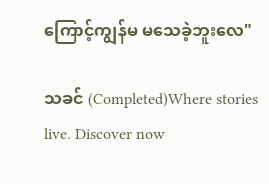ကြောင့်ကျွန်မ မသေခဲ့ဘူးလေ"

သခင် (Completed)Where stories live. Discover now